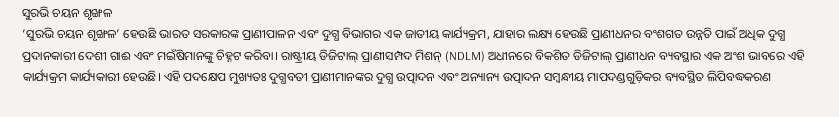ସୁରଭି ଚୟନ ଶୃଙ୍ଖଳ
‘ସୁରଭି ଚୟନ ଶୃଙ୍ଖଳ’ ହେଉଛି ଭାରତ ସରକାରଙ୍କ ପ୍ରାଣୀପାଳନ ଏବଂ ଦୁଗ୍ଧ ବିଭାଗର ଏକ ଜାତୀୟ କାର୍ଯ୍ୟକ୍ରମ, ଯାହାର ଲକ୍ଷ୍ୟ ହେଉଛି ପ୍ରାଣୀଧନର ବଂଶଗତ ଉନ୍ନତି ପାଇଁ ଅଧିକ ଦୁଗ୍ଧ ପ୍ରଦାନକାରୀ ଦେଶୀ ଗାଈ ଏବଂ ମଇଁଷିମାନଙ୍କୁ ଚିହ୍ନଟ କରିବା। ରାଷ୍ଟ୍ରୀୟ ଡିଜିଟାଲ୍ ପ୍ରାଣୀସମ୍ପଦ ମିଶନ୍ (NDLM) ଅଧୀନରେ ବିକଶିତ ଡିଜିଟାଲ୍ ପ୍ରାଣୀଧନ ବ୍ୟବସ୍ଥାର ଏକ ଅଂଶ ଭାବରେ ଏହି କାର୍ଯ୍ୟକ୍ରମ କାର୍ଯ୍ୟକାରୀ ହେଉଛି। ଏହି ପଦକ୍ଷେପ ମୁଖ୍ୟତଃ ଦୁଗ୍ଧବତୀ ପ୍ରାଣୀମାନଙ୍କର ଦୁଗ୍ଧ ଉତ୍ପାଦନ ଏବଂ ଅନ୍ୟାନ୍ୟ ଉତ୍ପାଦନ ସମ୍ବନ୍ଧୀୟ ମାପଦଣ୍ଡଗୁଡ଼ିକର ବ୍ୟବସ୍ଥିତ ଲିପିବଦ୍ଧକରଣ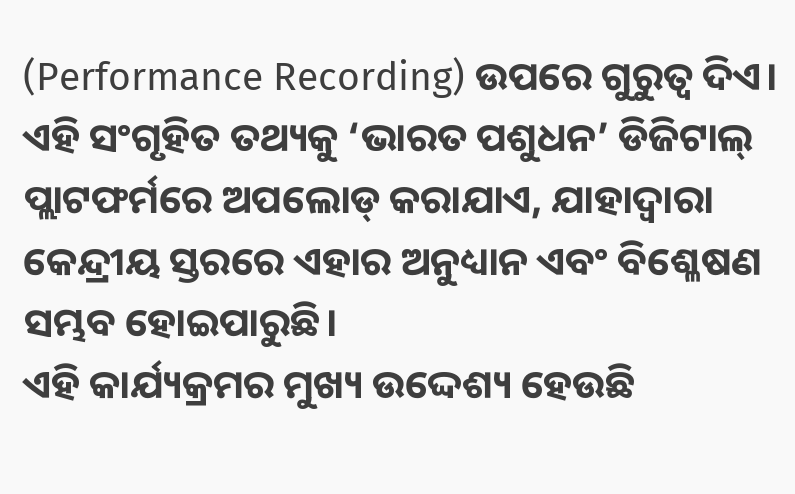(Performance Recording) ଉପରେ ଗୁରୁତ୍ୱ ଦିଏ। ଏହି ସଂଗୃହିତ ତଥ୍ୟକୁ ‘ଭାରତ ପଶୁଧନ’ ଡିଜିଟାଲ୍ ପ୍ଲାଟଫର୍ମରେ ଅପଲୋଡ୍ କରାଯାଏ, ଯାହାଦ୍ୱାରା କେନ୍ଦ୍ରୀୟ ସ୍ତରରେ ଏହାର ଅନୁଧ୍ୟାନ ଏବଂ ବିଶ୍ଳେଷଣ ସମ୍ଭବ ହୋଇପାରୁଛି।
ଏହି କାର୍ଯ୍ୟକ୍ରମର ମୁଖ୍ୟ ଉଦ୍ଦେଶ୍ୟ ହେଉଛି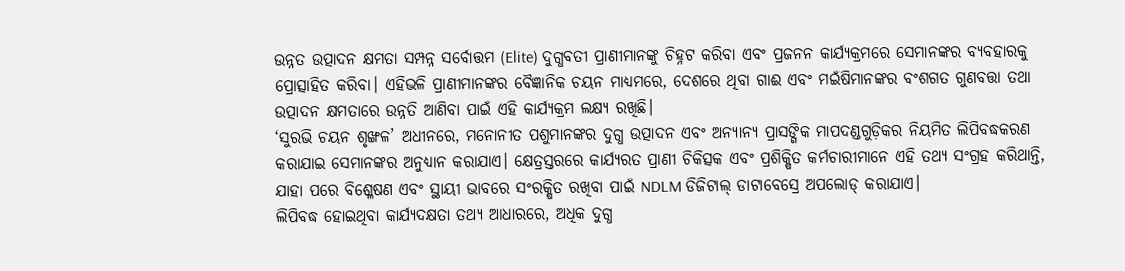ଉନ୍ନତ ଉତ୍ପାଦନ କ୍ଷମତା ସମ୍ପନ୍ନ ସର୍ବୋତ୍ତମ (Elite) ଦୁଗ୍ଧବତୀ ପ୍ରାଣୀମାନଙ୍କୁ ଚିହ୍ନଟ କରିବା ଏବଂ ପ୍ରଜନନ କାର୍ଯ୍ୟକ୍ରମରେ ସେମାନଙ୍କର ବ୍ୟବହାରକୁ ପ୍ରୋତ୍ସାହିତ କରିବା। ଏହିଭଳି ପ୍ରାଣୀମାନଙ୍କର ବୈଜ୍ଞାନିକ ଚୟନ ମାଧ୍ୟମରେ, ଦେଶରେ ଥିବା ଗାଈ ଏବଂ ମଇଁଷିମାନଙ୍କର ବଂଶଗତ ଗୁଣବତ୍ତା ତଥା ଉତ୍ପାଦନ କ୍ଷମତାରେ ଉନ୍ନତି ଆଣିବା ପାଇଁ ଏହି କାର୍ଯ୍ୟକ୍ରମ ଲକ୍ଷ୍ୟ ରଖିଛି।
‘ସୁରଭି ଚୟନ ଶୃଙ୍ଖଳ’ ଅଧୀନରେ, ମନୋନୀତ ପଶୁମାନଙ୍କର ଦୁଗ୍ଧ ଉତ୍ପାଦନ ଏବଂ ଅନ୍ୟାନ୍ୟ ପ୍ରାସଙ୍ଗିକ ମାପଦଣ୍ଡଗୁଡ଼ିକର ନିୟମିତ ଲିପିବଦ୍ଧକରଣ କରାଯାଇ ସେମାନଙ୍କର ଅନୁଧ୍ୟାନ କରାଯାଏ। କ୍ଷେତ୍ରସ୍ତରରେ କାର୍ଯ୍ୟରତ ପ୍ରାଣୀ ଚିକିତ୍ସକ ଏବଂ ପ୍ରଶିକ୍ଷିତ କର୍ମଚାରୀମାନେ ଏହି ତଥ୍ୟ ସଂଗ୍ରହ କରିଥାନ୍ତି, ଯାହା ପରେ ବିଶ୍ଳେଷଣ ଏବଂ ସ୍ଥାୟୀ ଭାବରେ ସଂରକ୍ଷିତ ରଖିବା ପାଇଁ NDLM ଡିଜିଟାଲ୍ ଡାଟାବେସ୍ରେ ଅପଲୋଡ୍ କରାଯାଏ।
ଲିପିବଦ୍ଧ ହୋଇଥିବା କାର୍ଯ୍ୟଦକ୍ଷତା ତଥ୍ୟ ଆଧାରରେ, ଅଧିକ ଦୁଗ୍ଧ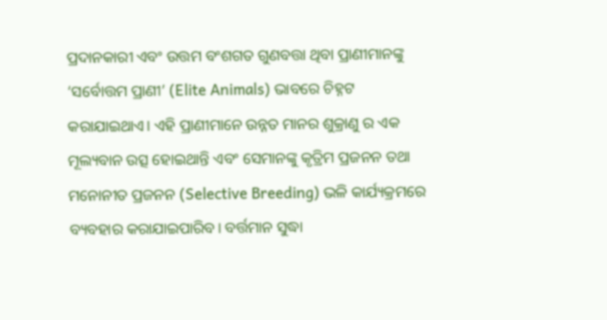ପ୍ରଦାନକାରୀ ଏବଂ ଉତ୍ତମ ବଂଶଗତ ଗୁଣବତ୍ତା ଥିବା ପ୍ରାଣୀମାନଙ୍କୁ ‘ସର୍ବୋତ୍ତମ ପ୍ରାଣୀ’ (Elite Animals) ଭାବରେ ଚିହ୍ନଟ କରାଯାଇଥାଏ। ଏହି ପ୍ରାଣୀମାନେ ଉନ୍ନତ ମାନର ଶୁକ୍ରାଣୁ ର ଏକ ମୂଲ୍ୟବାନ ଉତ୍ସ ହୋଇଥାନ୍ତି ଏବଂ ସେମାନଙ୍କୁ କୃତ୍ରିମ ପ୍ରଜନନ ତଥା ମନୋନୀତ ପ୍ରଜନନ (Selective Breeding) ଭଳି କାର୍ଯ୍ୟକ୍ରମରେ ବ୍ୟବହାର କରାଯାଇପାରିବ। ବର୍ତ୍ତମାନ ସୁଦ୍ଧା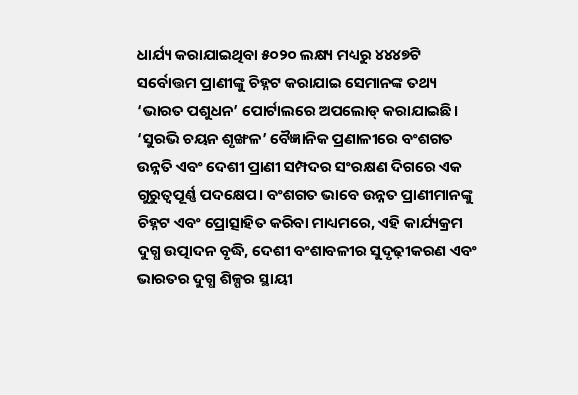ଧାର୍ଯ୍ୟ କରାଯାଇଥିବା ୫୦୨୦ ଲକ୍ଷ୍ୟ ମଧ୍ୟରୁ ୪୪୪୭ଟି ସର୍ବୋତ୍ତମ ପ୍ରାଣୀଙ୍କୁ ଚିହ୍ନଟ କରାଯାଇ ସେମାନଙ୍କ ତଥ୍ୟ ‘ଭାରତ ପଶୁଧନ’ ପୋର୍ଟାଲରେ ଅପଲୋଡ୍ କରାଯାଇଛି।
‘ସୁରଭି ଚୟନ ଶୃଙ୍ଖଳ’ ବୈଜ୍ଞାନିକ ପ୍ରଣାଳୀରେ ବଂଶଗତ ଉନ୍ନତି ଏବଂ ଦେଶୀ ପ୍ରାଣୀ ସମ୍ପଦର ସଂରକ୍ଷଣ ଦିଗରେ ଏକ ଗୁରୁତ୍ୱପୂର୍ଣ୍ଣ ପଦକ୍ଷେପ। ବଂଶଗତ ଭାବେ ଉନ୍ନତ ପ୍ରାଣୀମାନଙ୍କୁ ଚିହ୍ନଟ ଏବଂ ପ୍ରୋତ୍ସାହିତ କରିବା ମାଧ୍ୟମରେ, ଏହି କାର୍ଯ୍ୟକ୍ରମ ଦୁଗ୍ଧ ଉତ୍ପାଦନ ବୃଦ୍ଧି, ଦେଶୀ ବଂଶାବଳୀର ସୁଦୃଢ଼ୀକରଣ ଏବଂ ଭାରତର ଦୁଗ୍ଧ ଶିଳ୍ପର ସ୍ଥାୟୀ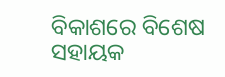ବିକାଶରେ ବିଶେଷ ସହାୟକ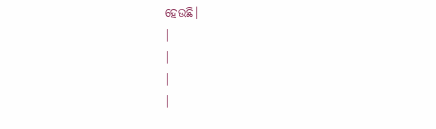ହେଉଛି।
|
|
|
|